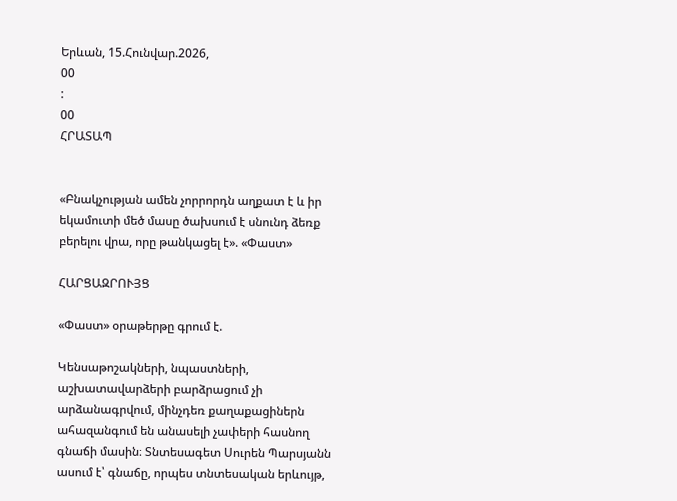Երևան, 15.Հունվար.2026,
00
:
00
ՀՐԱՏԱՊ


«Բնակչության ամեն չորրորդն աղքատ է և իր եկամուտի մեծ մասը ծախսում է սնունդ ձեռք բերելու վրա, որը թանկացել է». «Փաստ»

ՀԱՐՑԱԶՐՈՒՅՑ

«Փաստ» օրաթերթը գրում է.

Կենսաթոշակների, նպաստների, աշխատավարձերի բարձրացում չի արձանագրվում, մինչդեռ քաղաքացիներն ահազանգում են անասելի չափերի հասնող գնաճի մասին։ Տնտեսագետ Սուրեն Պարսյանն ասում է՝ գնաճը, որպես տնտեսական երևույթ,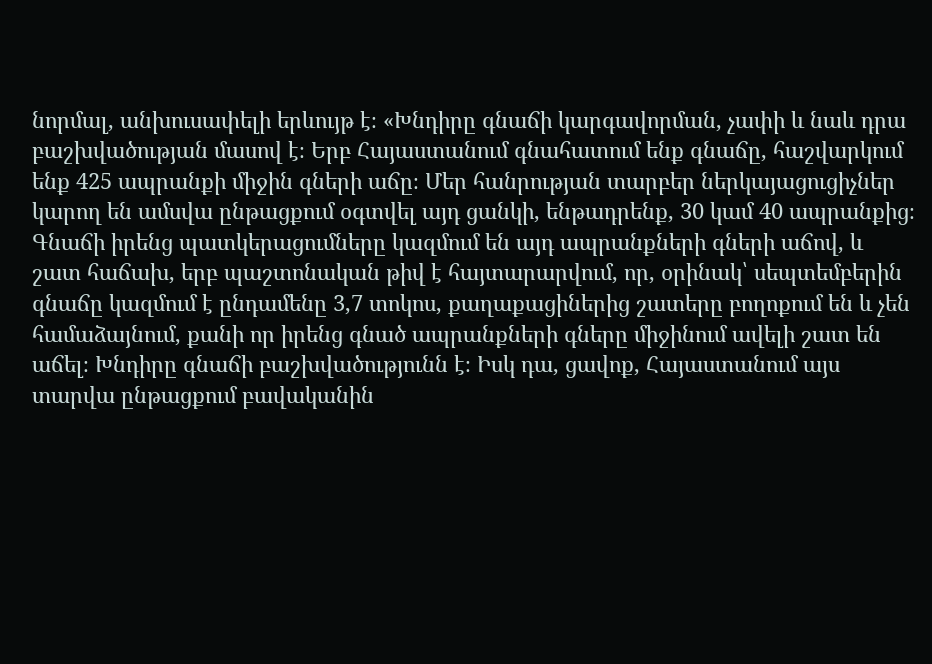նորմալ, անխուսափելի երևույթ է։ «Խնդիրը գնաճի կարգավորման, չափի և նաև դրա բաշխվածության մասով է։ Երբ Հայաստանում գնահատում ենք գնաճը, հաշվարկում ենք 425 ապրանքի միջին գների աճը։ Մեր հանրության տարբեր ներկայացուցիչներ կարող են ամսվա ընթացքում օգտվել այդ ցանկի, ենթադրենք, 30 կամ 40 ապրանքից։ Գնաճի իրենց պատկերացումները կազմում են այդ ապրանքների գների աճով, և շատ հաճախ, երբ պաշտոնական թիվ է հայտարարվում, որ, օրինակ՝ սեպտեմբերին գնաճը կազմում է ընդամենը 3,7 տոկոս, քաղաքացիներից շատերը բողոքում են և չեն համաձայնում, քանի որ իրենց գնած ապրանքների գները միջինում ավելի շատ են աճել։ Խնդիրը գնաճի բաշխվածությունն է։ Իսկ դա, ցավոք, Հայաստանում այս տարվա ընթացքում բավականին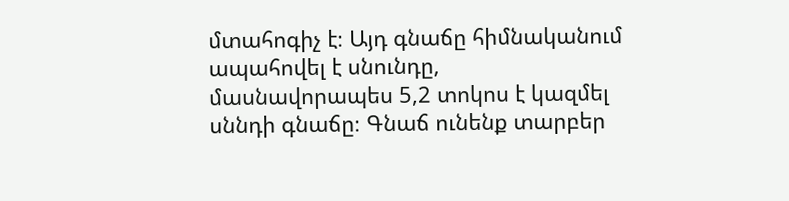մտահոգիչ է։ Այդ գնաճը հիմնականում ապահովել է սնունդը, մասնավորապես 5,2 տոկոս է կազմել սննդի գնաճը։ Գնաճ ունենք տարբեր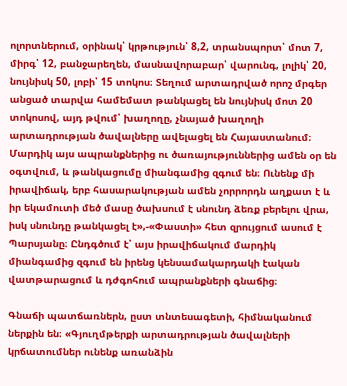ոլորտներում, օրինակ՝ կրթություն՝ 8,2, տրանսպորտ՝ մոտ 7, միրգ՝ 12, բանջարեղեն, մասնավորաբար՝ վարունգ, լոլիկ՝ 20, նույնիսկ 50, լոբի՝ 15 տոկոս։ Տեղում արտադրված որոշ մրգեր անցած տարվա համեմատ թանկացել են նույնիսկ մոտ 20 տոկոսով, այդ թվում՝ խաղողը, չնայած խաղողի արտադրության ծավալները ավելացել են Հայաստանում։ Մարդիկ այս ապրանքներից ու ծառայություններից ամեն օր են օգտվում, և թանկացումը միանգամից զգում են։ Ունենք մի իրավիճակ, երբ հասարակության ամեն չորրորդն աղքատ է և իր եկամուտի մեծ մասը ծախսում է սնունդ ձեռք բերելու վրա, իսկ սնունդը թանկացել է»,-«Փաստի» հետ զրույցում ասում է Պարսյանը։ Ընդգծում է՝ այս իրավիճակում մարդիկ միանգամից զգում են իրենց կենսամակարդակի էական վատթարացում և դժգոհում ապրանքների գնաճից։

Գնաճի պատճառներն, ըստ տնտեսագետի, հիմնականում ներքին են։ «Գյուղմթերքի արտադրության ծավալների կրճատումներ ունենք առանձին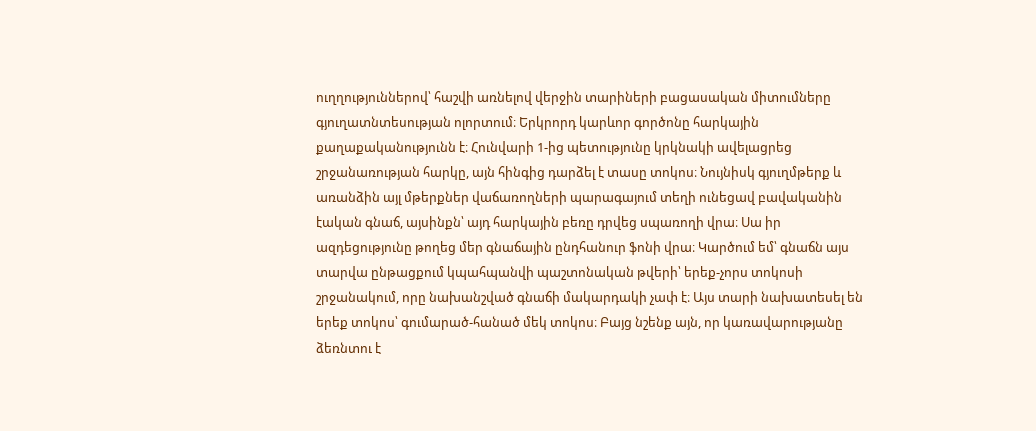ուղղություններով՝ հաշվի առնելով վերջին տարիների բացասական միտումները գյուղատնտեսության ոլորտում։ Երկրորդ կարևոր գործոնը հարկային քաղաքականությունն է։ Հունվարի 1-ից պետությունը կրկնակի ավելացրեց շրջանառության հարկը, այն հինգից դարձել է տասը տոկոս։ Նույնիսկ գյուղմթերք և առանձին այլ մթերքներ վաճառողների պարագայում տեղի ունեցավ բավականին էական գնաճ, այսինքն՝ այդ հարկային բեռը դրվեց սպառողի վրա։ Սա իր ազդեցությունը թողեց մեր գնաճային ընդհանուր ֆոնի վրա։ Կարծում եմ՝ գնաճն այս տարվա ընթացքում կպահպանվի պաշտոնական թվերի՝ երեք-չորս տոկոսի շրջանակում, որը նախանշված գնաճի մակարդակի չափ է։ Այս տարի նախատեսել են երեք տոկոս՝ գումարած-հանած մեկ տոկոս։ Բայց նշենք այն, որ կառավարությանը ձեռնտու է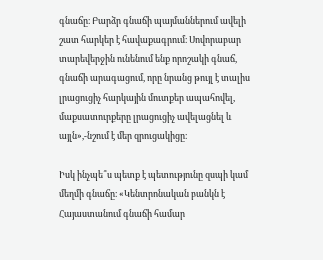գնաճը։ Բարձր գնաճի պայմաններում ավելի շատ հարկեր է հավաքագրում։ Սովորաբար տարեվերջին ունենում ենք որոշակի գնաճ, գնաճի արագացում, որը նրանց թույլ է տալիս լրացուցիչ հարկային մուտքեր ապահովել, մաքսատուրքերը լրացուցիչ ավելացնել և այլն»,-նշում է մեր զրուցակիցը։

Իսկ ինչպե՞ս պետք է պետությունը զսպի կամ մեղմի գնաճը։ «Կենտրոնական բանկն է Հայաստանում գնաճի համար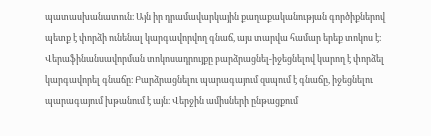պատասխանատուն։ Այն իր դրամավարկային քաղաքականության գործիքներով պետք է փորձի ունենալ կարգավորվող գնաճ, այս տարվա համար երեք տոկոս է։ Վերաֆինանսավորման տոկոսադրույքը բարձրացնել-իջեցնելով կարող է փորձել կարգավորել գնաճը։ Բարձրացնելու պարագայում զսպում է գնաճը, իջեցնելու պարագայում խթանում է այն։ Վերջին ամիսների ընթացքում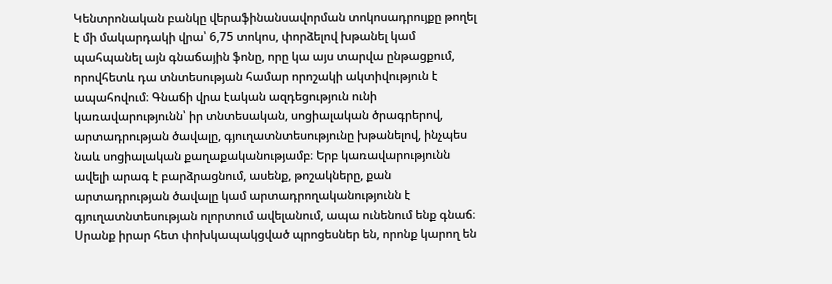Կենտրոնական բանկը վերաֆինանսավորման տոկոսադրույքը թողել է մի մակարդակի վրա՝ 6,75 տոկոս, փորձելով խթանել կամ պահպանել այն գնաճային ֆոնը, որը կա այս տարվա ընթացքում, որովհետև դա տնտեսության համար որոշակի ակտիվություն է ապահովում։ Գնաճի վրա էական ազդեցություն ունի կառավարությունն՝ իր տնտեսական, սոցիալական ծրագրերով, արտադրության ծավալը, գյուղատնտեսությունը խթանելով, ինչպես նաև սոցիալական քաղաքականությամբ։ Երբ կառավարությունն ավելի արագ է բարձրացնում, ասենք, թոշակները, քան արտադրության ծավալը կամ արտադրողականությունն է գյուղատնտեսության ոլորտում ավելանում, ապա ունենում ենք գնաճ։ Սրանք իրար հետ փոխկապակցված պրոցեսներ են, որոնք կարող են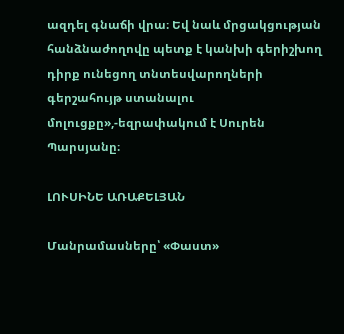ազդել գնաճի վրա։ Եվ նաև մրցակցության հանձնաժողովը պետք է կանխի գերիշխող դիրք ունեցող տնտեսվարողների գերշահույթ ստանալու մոլուցքը»,-եզրափակում է Սուրեն Պարսյանը։

ԼՈՒՍԻՆԵ ԱՌԱՔԵԼՅԱՆ

Մանրամասները՝ «Փաստ»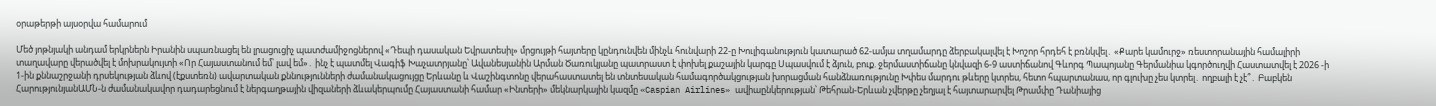օրաթերթի այսօրվա համարում

Մեծ յոթնյակի անդամ երկրներն Իրանին սպառնացել են լրացուցիչ պատժամիջոցներով «Դեպի դասական Եվրատեսիլ» մրցույթի հայտերը կընդունվեն մինչև հունվարի 22-ը Խուլիգանություն կատարած 62-ամյա տղամարդը ձերբակալվել է Խոշոր հրդեհ է բռնկվել․ «Քարե կամուրջ» ռեստորանային համալիրի տաղավարը վերածվել է մոխրակույտի «Որ Հայաստանում եմ՝ լավ եմ»․ ինչ է պատմել Վագիֆ Խաչատրյանը՝ Ավանեսյանին Արման Ծառուկյանը պատրաստ է փոխել քաշային կարգը Սպասվում է ձյուն, բուք. ջերմաստիճանը կնվազի 6-9 աստիճանով Գևորգ Պապոյանը Գերմանիա կգործուղվի Հաստատվել է 2026 -ի 1-ին քննաշրջանի դրսեկության ձևով (էքստեռն) ավարտական քննությունների ժամանակացույցը Երևանը և Վաշինգտոնը վերահաստատել են տնտեսական համագործակցության խորացման հանձնառությունը Խփես մարդու թևերը կտրես, հետո հպարտանաս, որ գլուխը չես կտրել․ ողբալի է չէ՞․ Բաբկեն ՀարությունյանԱՄՆ-ն ժամանակավոր դադարեցնում է ներգաղթային վիզաների ձևակերպումը Հայաստանի համար «Ինտերի» մեկնարկային կազմը «Caspian Airlines» ավիաընկերության՝ Թեհրան-Երևան չվերթը չեղյալ է հայտարարվել Թրամփը Դանիայից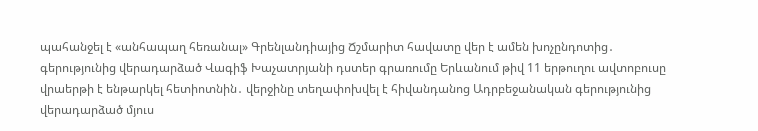պահանջել է «անհապաղ հեռանալ» Գրենլանդիայից Ճշմարիտ հավատը վեր է ամեն խոչընդոտից․ գերությունից վերադարձած Վագիֆ Խաչատրյանի դստեր գրառումը Երևանում թիվ 11 երթուղու ավտոբուսը վրաերթի է ենթարկել հետիոտնին․ վերջինը տեղափոխվել է հիվանդանոց Ադրբեջանական գերությունից վերադարձած մյուս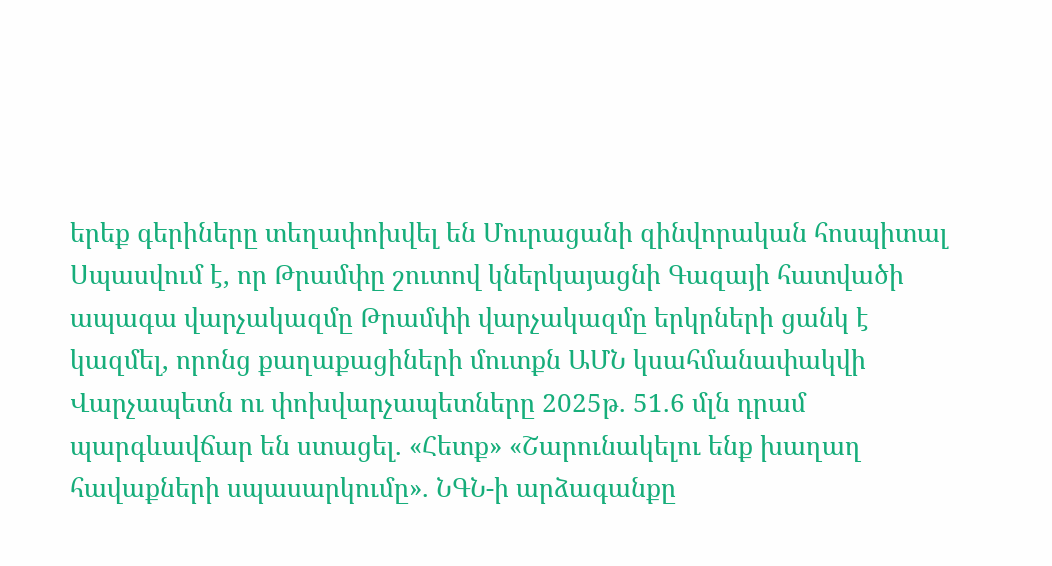երեք գերիները տեղափոխվել են Մուրացանի զինվորական հոսպիտալ Սպասվում է, որ Թրամփը շուտով կներկայացնի Գազայի հատվածի ապագա վարչակազմը Թրամփի վարչակազմը երկրների ցանկ է կազմել, որոնց քաղաքացիների մուտքն ԱՄՆ կսահմանափակվի Վարչապետն ու փոխվարչապետները 2025թ. 51.6 մլն դրամ պարգևավճար են ստացել. «Հետք» «Շարունակելու ենք խաղաղ հավաքների սպասարկումը». ՆԳՆ-ի արձագանքը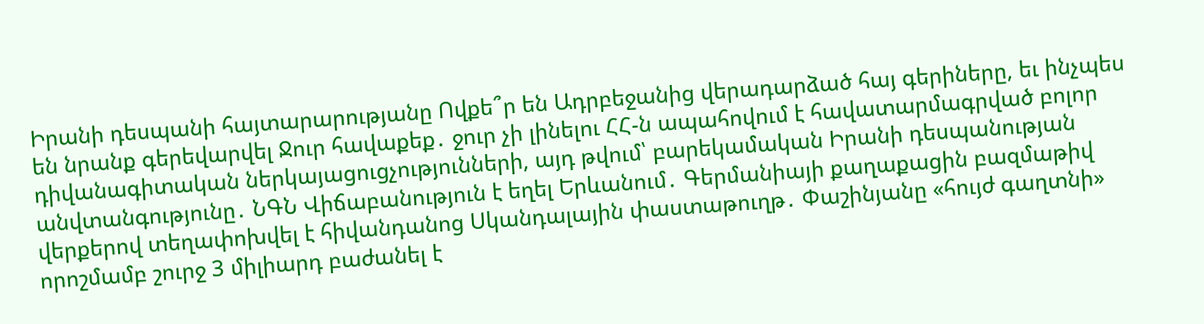Իրանի դեսպանի հայտարարությանը Ովքե՞ր են Ադրբեջանից վերադարձած հայ գերիները, եւ ինչպես են նրանք գերեվարվել Ջուր հավաքեք․ ջուր չի լինելու ՀՀ-ն ապահովում է հավատարմագրված բոլոր դիվանագիտական ներկայացուցչությունների, այդ թվում՝ բարեկամական Իրանի դեսպանության անվտանգությունը․ ՆԳՆ Վիճաբանություն է եղել Երևանում․ Գերմանիայի քաղաքացին բազմաթիվ վերքերով տեղափոխվել է հիվանդանոց Սկանդալային փաստաթուղթ․ Փաշինյանը «հույժ գաղտնի» որոշմամբ շուրջ 3 միլիարդ բաժանել է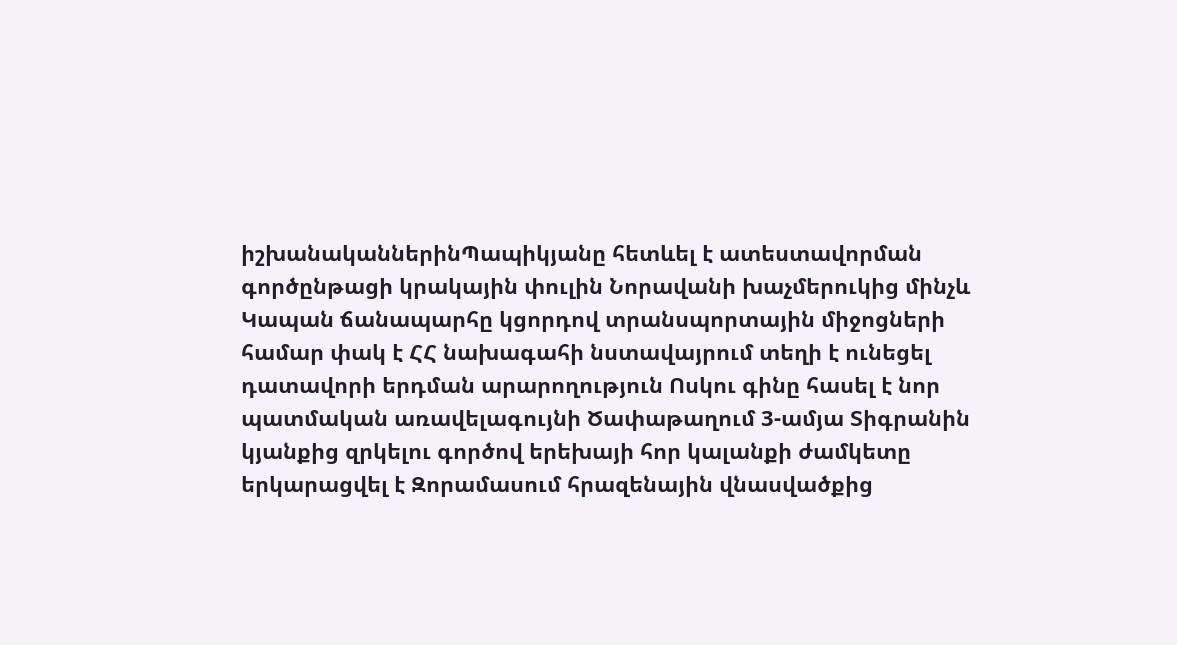իշխանականներինՊապիկյանը հետևել է ատեստավորման գործընթացի կրակային փուլին Նորավանի խաչմերուկից մինչև Կապան ճանապարհը կցորդով տրանսպորտային միջոցների համար փակ է ՀՀ նախագահի նստավայրում տեղի է ունեցել դատավորի երդման արարողություն Ոսկու գինը հասել է նոր պատմական առավելագույնի Ծափաթաղում 3-ամյա Տիգրանին կյանքից զրկելու գործով երեխայի հոր կալանքի ժամկետը երկարացվել է Զորամասում հրազենային վնասվածքից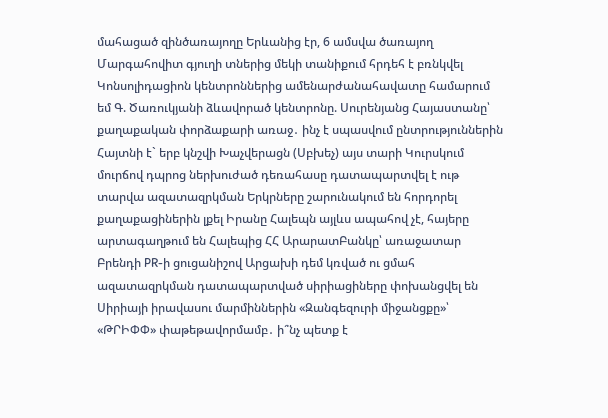մահացած զինծառայողը Երևանից էր, 6 ամսվա ծառայող Մարգահովիտ գյուղի տներից մեկի տանիքում հրդեհ է բռնկվել Կոնսոլիդացիոն կենտրոններից ամենարժանահավատը համարում եմ Գ. Ծառուկյանի ձևավորած կենտրոնը. Սուրենյանց Հայաստանը՝ քաղաքական փորձաքարի առաջ․ ինչ է սպասվում ընտրություններին Հայտնի է` երբ կնշվի Խաչվերացն (Սբխեչ) այս տարի Կուրսկում մուրճով դպրոց ներխուժած դեռահասը դատապարտվել է ութ տարվա ազատազրկման Երկրները շարունակում են հորդորել քաղաքացիներին լքել Իրանը Հալեպն այլևս ապահով չէ, հայերը արտագաղթում են Հալեպից ՀՀ ԱրարատԲանկը՝ առաջատար Բրենդի PR-ի ցուցանիշով Արցախի դեմ կռված ու ցմահ ազատազրկման դատապարտված սիրիացիները փոխանցվել են Սիրիայի իրավասու մարմիններին «Զանգեզուրի միջանցքը»՝ «ԹՐԻՓՓ» փաթեթավորմամբ․ ի՞նչ պետք է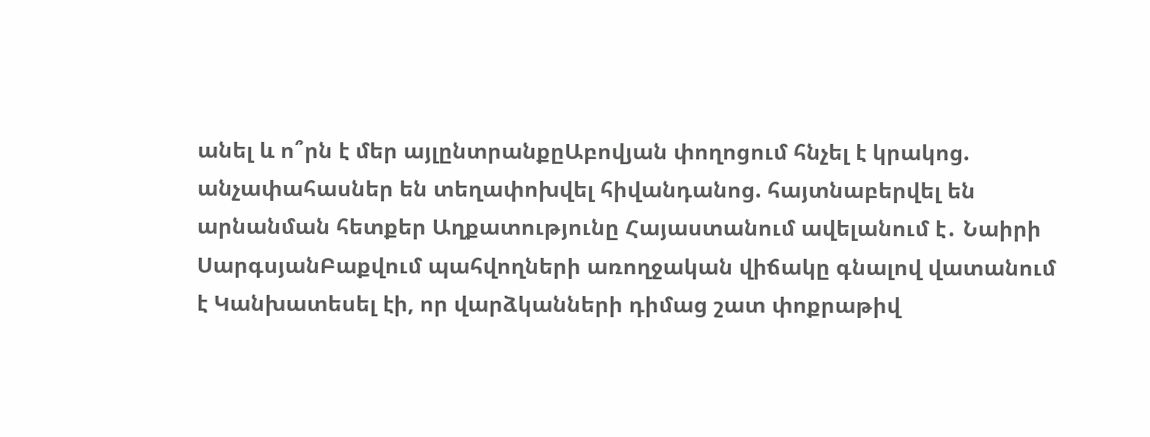անել և ո՞րն է մեր այլընտրանքըԱբովյան փողոցում հնչել է կրակոց. անչափահասներ են տեղափոխվել հիվանդանոց. հայտնաբերվել են արնանման հետքեր Աղքատությունը Հայաստանում ավելանում է․ Նաիրի ՍարգսյանԲաքվում պահվողների առողջական վիճակը գնալով վատանում է Կանխատեսել էի, որ վարձկանների դիմաց շատ փոքրաթիվ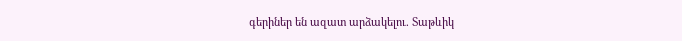գերիներ են ազատ արձակելու. Տաթևիկ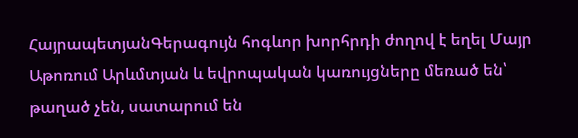ՀայրապետյանԳերագույն հոգևոր խորհրդի ժողով է եղել Մայր Աթոռում Արևմտյան և եվրոպական կառույցները մեռած են՝ թաղած չեն, սատարում են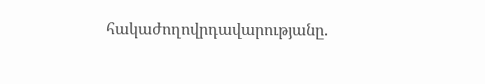հակաժողովրդավարությանը.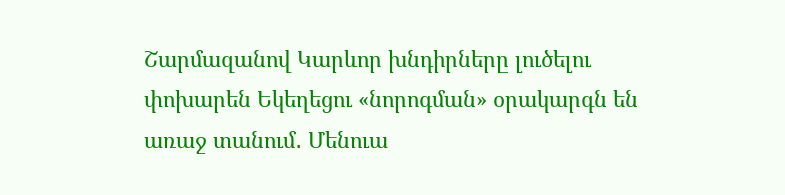Շարմազանով Կարևոր խնդիրները լուծելու փոխարեն Եկեղեցու «նորոգման» օրակարգն են առաջ տանում․ Մենուա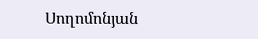Սողոմոնյան